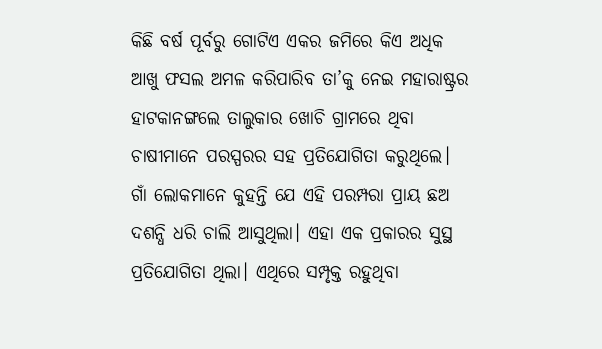କିଛି ବର୍ଷ ପୂର୍ବରୁ ଗୋଟିଏ ଏକର ଜମିରେ କିଏ ଅଧିକ ଆଖୁ ଫସଲ ଅମଳ କରିପାରିବ ତା’କୁ ନେଇ ମହାରାଷ୍ଟ୍ରର ହାଟକାନଙ୍ଗଲେ ତାଲୁକାର ଖୋଚି ଗ୍ରାମରେ ଥିବା ଚାଷୀମାନେ ପରସ୍ପରର ସହ ପ୍ରତିଯୋଗିତା କରୁଥିଲେ। ଗାଁ ଲୋକମାନେ କୁହନ୍ତି ଯେ ଏହି ପରମ୍ପରା ପ୍ରାୟ ଛଅ ଦଶନ୍ଧି ଧରି ଚାଲି ଆସୁଥିଲା। ଏହା ଏକ ପ୍ରକାରର ସୁସ୍ଥ ପ୍ରତିଯୋଗିତା ଥିଲା। ଏଥିରେ ସମ୍ପୃକ୍ତ ରହୁଥିବା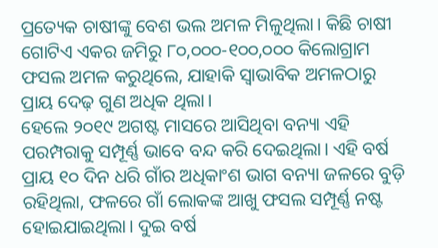ପ୍ରତ୍ୟେକ ଚାଷୀଙ୍କୁ ବେଶ ଭଲ ଅମଳ ମିଳୁଥିଲା। କିଛି ଚାଷୀ ଗୋଟିଏ ଏକର ଜମିରୁ ୮୦,୦୦୦-୧୦୦,୦୦୦ କିଲୋଗ୍ରାମ ଫସଲ ଅମଳ କରୁଥିଲେ, ଯାହାକି ସ୍ୱାଭାବିକ ଅମଳଠାରୁ ପ୍ରାୟ ଦେଢ଼ ଗୁଣ ଅଧିକ ଥିଲା।
ହେଲେ ୨୦୧୯ ଅଗଷ୍ଟ ମାସରେ ଆସିଥିବା ବନ୍ୟା ଏହି ପରମ୍ପରାକୁ ସମ୍ପୂର୍ଣ୍ଣ ଭାବେ ବନ୍ଦ କରି ଦେଇଥିଲା। ଏହି ବର୍ଷ ପ୍ରାୟ ୧୦ ଦିନ ଧରି ଗାଁର ଅଧିକାଂଶ ଭାଗ ବନ୍ୟା ଜଳରେ ବୁଡ଼ି ରହିଥିଲା, ଫଳରେ ଗାଁ ଲୋକଙ୍କ ଆଖୁ ଫସଲ ସମ୍ପୂର୍ଣ୍ଣ ନଷ୍ଟ ହୋଇଯାଇଥିଲା। ଦୁଇ ବର୍ଷ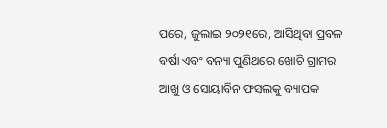ପରେ, ଜୁଲାଇ ୨୦୨୧ରେ, ଆସିଥିବା ପ୍ରବଳ ବର୍ଷା ଏବଂ ବନ୍ୟା ପୁଣିଥରେ ଖୋଚି ଗ୍ରାମର ଆଖୁ ଓ ସୋୟାବିନ ଫସଲକୁ ବ୍ୟାପକ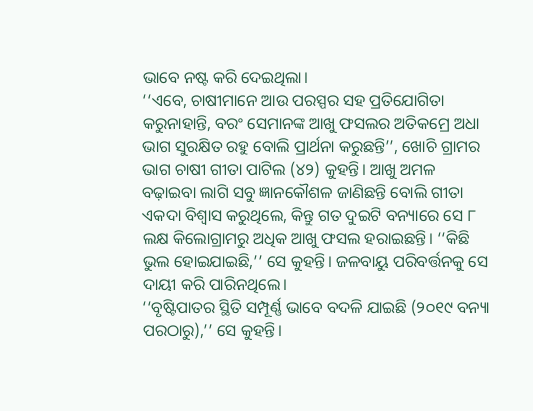ଭାବେ ନଷ୍ଟ କରି ଦେଇଥିଲା।
‘‘ଏବେ, ଚାଷୀମାନେ ଆଉ ପରସ୍ପର ସହ ପ୍ରତିଯୋଗିତା କରୁନାହାନ୍ତି, ବରଂ ସେମାନଙ୍କ ଆଖୁ ଫସଲର ଅତିକମ୍ରେ ଅଧା ଭାଗ ସୁରକ୍ଷିତ ରହୁ ବୋଲି ପ୍ରାର୍ଥନା କରୁଛନ୍ତି’’, ଖୋଚି ଗ୍ରାମର ଭାଗ ଚାଷୀ ଗୀତା ପାଟିଲ (୪୨) କୁହନ୍ତି। ଆଖୁ ଅମଳ ବଢ଼ାଇବା ଲାଗି ସବୁ ଜ୍ଞାନକୌଶଳ ଜାଣିଛନ୍ତି ବୋଲି ଗୀତା ଏକଦା ବିଶ୍ୱାସ କରୁଥିଲେ, କିନ୍ତୁ ଗତ ଦୁଇଟି ବନ୍ୟାରେ ସେ ୮ ଲକ୍ଷ କିଲୋଗ୍ରାମରୁ ଅଧିକ ଆଖୁ ଫସଲ ହରାଇଛନ୍ତି। ‘‘କିଛି ଭୁଲ ହୋଇଯାଇଛି,’’ ସେ କୁହନ୍ତି। ଜଳବାୟୁ ପରିବର୍ତ୍ତନକୁ ସେ ଦାୟୀ କରି ପାରିନଥିଲେ।
‘‘ବୃଷ୍ଟିପାତର ସ୍ଥିତି ସମ୍ପୂର୍ଣ୍ଣ ଭାବେ ବଦଳି ଯାଇଛି (୨୦୧୯ ବନ୍ୟା ପରଠାରୁ),’’ ସେ କୁହନ୍ତି।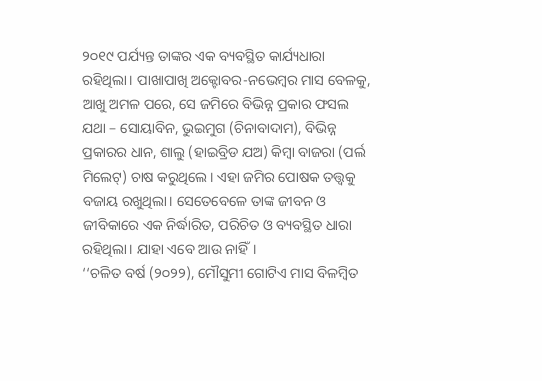୨୦୧୯ ପର୍ଯ୍ୟନ୍ତ ତାଙ୍କର ଏକ ବ୍ୟବସ୍ଥିତ କାର୍ଯ୍ୟଧାରା ରହିଥିଲା। ପାଖାପାଖି ଅକ୍ଟୋବର-ନଭେମ୍ବର ମାସ ବେଳକୁ, ଆଖୁ ଅମଳ ପରେ, ସେ ଜମିରେ ବିଭିନ୍ନ ପ୍ରକାର ଫସଲ ଯଥା – ସୋୟାବିନ, ଭୁଇମୁଗ (ଚିନାବାଦାମ), ବିଭିନ୍ନ ପ୍ରକାରର ଧାନ, ଶାଲୁ (ହାଇବ୍ରିଡ ଯଅ) କିମ୍ବା ବାଜରା (ପର୍ଲ ମିଲେଟ୍) ଚାଷ କରୁଥିଲେ। ଏହା ଜମିର ପୋଷକ ତତ୍ତ୍ୱକୁ ବଜାୟ ରଖୁଥିଲା। ସେତେବେଳେ ତାଙ୍କ ଜୀବନ ଓ ଜୀବିକାରେ ଏକ ନିର୍ଦ୍ଧାରିତ, ପରିଚିତ ଓ ବ୍ୟବସ୍ଥିତ ଧାରା ରହିଥିଲା। ଯାହା ଏବେ ଆଉ ନାହିଁ।
‘‘ଚଳିତ ବର୍ଷ (୨୦୨୨), ମୌସୁମୀ ଗୋଟିଏ ମାସ ବିଳମ୍ବିତ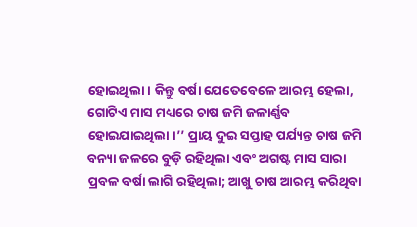ହୋଇଥିଲା। କିନ୍ତୁ ବର୍ଷା ଯେତେବେଳେ ଆରମ୍ଭ ହେଲା, ଗୋଟିଏ ମାସ ମଧ୍ୟରେ ଚାଷ ଜମି ଜଳାର୍ଣ୍ଣବ ହୋଇଯାଇଥିଲା।’’ ପ୍ରାୟ ଦୁଇ ସପ୍ତାହ ପର୍ଯ୍ୟନ୍ତ ଚାଷ ଜମି ବନ୍ୟା ଜଳରେ ବୁଡ଼ି ରହିଥିଲା ଏବଂ ଅଗଷ୍ଟ ମାସ ସାରା ପ୍ରବଳ ବର୍ଷା ଲାଗି ରହିଥିଲା; ଆଖୁ ଚାଷ ଆରମ୍ଭ କରିଥିବା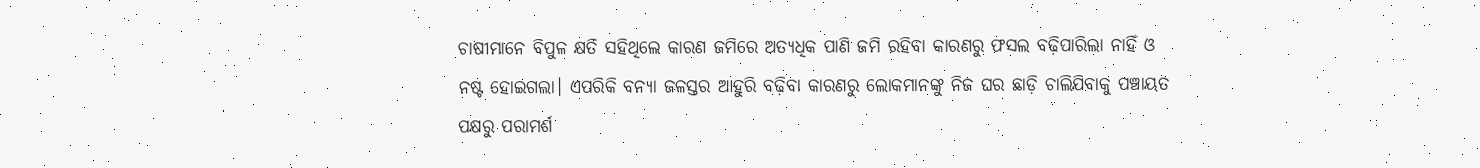ଚାଷୀମାନେ ବିପୁଳ କ୍ଷତି ସହିଥିଲେ କାରଣ ଜମିରେ ଅତ୍ୟଧିକ ପାଣି ଜମି ରହିବା କାରଣରୁ ଫସଲ ବଢ଼ିପାରିଲା ନାହିଁ ଓ ନଷ୍ଟ ହୋଇଗଲା। ଏପରିକି ବନ୍ୟା ଜଳସ୍ତର ଆହୁରି ବଢ଼ିବା କାରଣରୁ ଲୋକମାନଙ୍କୁ ନିଜ ଘର ଛାଡ଼ି ଚାଲିଯିବାକୁ ପଞ୍ଚାୟତ ପକ୍ଷରୁ ପରାମର୍ଶ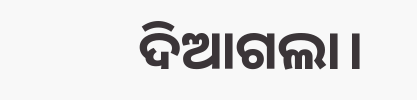ଦିଆଗଲା।